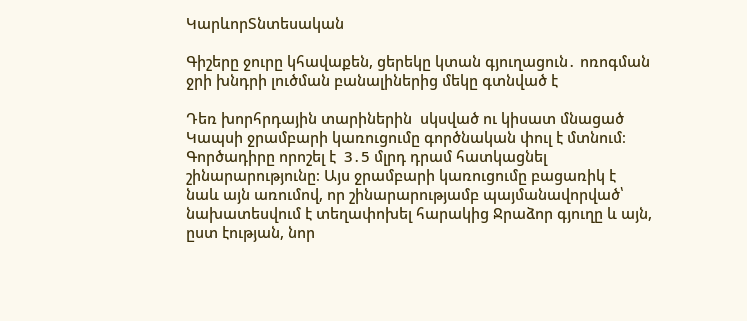ԿարևորՏնտեսական

Գիշերը ջուրը կհավաքեն, ցերեկը կտան գյուղացուն․ ոռոգման ջրի խնդրի լուծման բանալիներից մեկը գտնված է

Դեռ խորհրդային տարիներին  սկսված ու կիսատ մնացած Կապսի ջրամբարի կառուցումը գործնական փուլ է մտնում։ Գործադիրը որոշել է  3․5 մլրդ դրամ հատկացնել շինարարությունը։ Այս ջրամբարի կառուցումը բացառիկ է նաև այն առումով, որ շինարարությամբ պայմանավորված՝ նախատեսվում է տեղափոխել հարակից Ջրաձոր գյուղը և այն, ըստ էության, նոր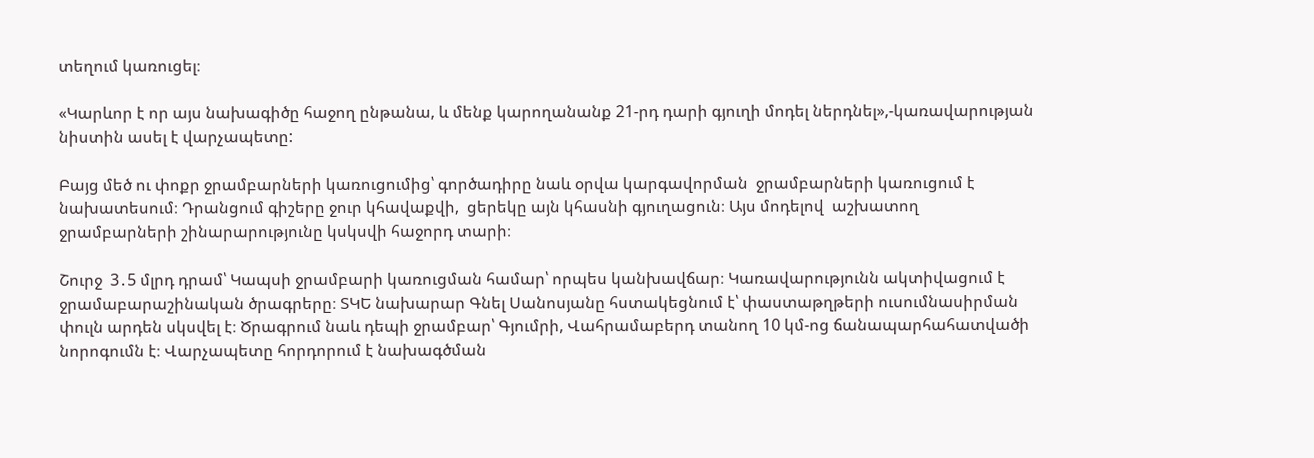տեղում կառուցել։

«Կարևոր է որ այս նախագիծը հաջող ընթանա, և մենք կարողանանք 21-րդ դարի գյուղի մոդել ներդնել»,-կառավարության նիստին ասել է վարչապետը:

Բայց մեծ ու փոքր ջրամբարների կառուցումից՝ գործադիրը նաև օրվա կարգավորման  ջրամբարների կառուցում է նախատեսում։ Դրանցում գիշերը ջուր կհավաքվի,  ցերեկը այն կհասնի գյուղացուն։ Այս մոդելով  աշխատող ջրամբարների շինարարությունը կսկսվի հաջորդ տարի։

Շուրջ  3․5 մլրդ դրամ՝ Կապսի ջրամբարի կառուցման համար՝ որպես կանխավճար։ Կառավարությունն ակտիվացում է ջրամաբարաշինական ծրագրերը։ ՏԿԵ նախարար Գնել Սանոսյանը հստակեցնում է՝ փաստաթղթերի ուսումնասիրման փուլն արդեն սկսվել է։ Ծրագրում նաև դեպի ջրամբար՝ Գյումրի, Վահրամաբերդ տանող 10 կմ-ոց ճանապարհահատվածի նորոգումն է։ Վարչապետը հորդորում է նախագծման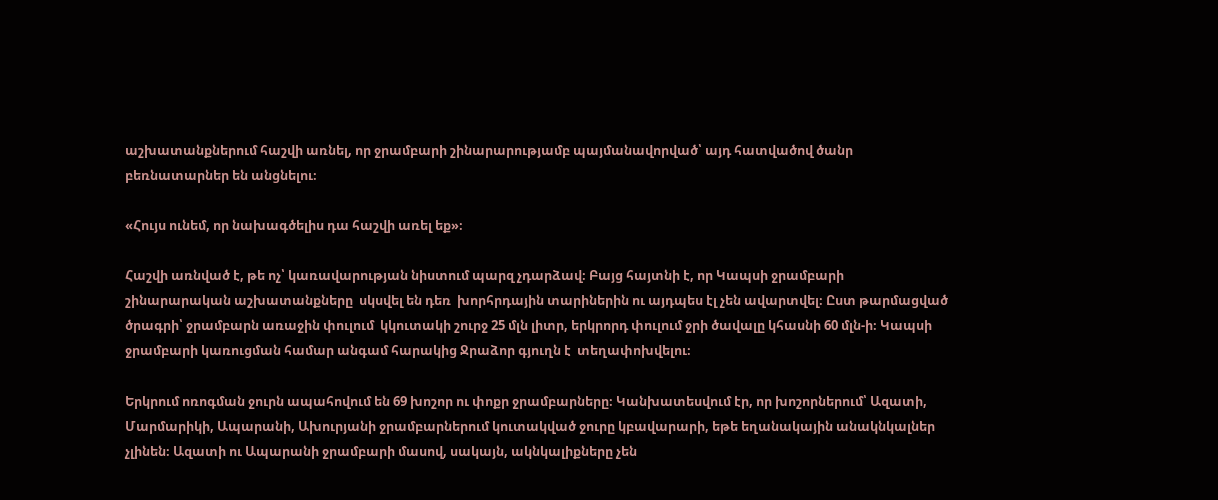աշխատանքներում հաշվի առնել, որ ջրամբարի շինարարությամբ պայմանավորված՝ այդ հատվածով ծանր բեռնատարներ են անցնելու։

«Հույս ունեմ, որ նախագծելիս դա հաշվի առել եք»։

Հաշվի առնված է, թե ոչ՝ կառավարության նիստում պարզ չդարձավ։ Բայց հայտնի է, որ Կապսի ջրամբարի շինարարական աշխատանքները  սկսվել են դեռ  խորհրդային տարիներին ու այդպես էլ չեն ավարտվել։ Ըստ թարմացված ծրագրի՝ ջրամբարն առաջին փուլում  կկուտակի շուրջ 25 մլն լիտր, երկրորդ փուլում ջրի ծավալը կհասնի 60 մլն-ի։ Կապսի ջրամբարի կառուցման համար անգամ հարակից Ջրաձոր գյուղն է  տեղափոխվելու։

Երկրում ոռոգման ջուրն ապահովում են 69 խոշոր ու փոքր ջրամբարները։ Կանխատեսվում էր, որ խոշորներում՝ Ազատի,  Մարմարիկի, Ապարանի, Ախուրյանի ջրամբարներում կուտակված ջուրը կբավարարի, եթե եղանակային անակնկալներ չլինեն։ Ազատի ու Ապարանի ջրամբարի մասով, սակայն, ակնկալիքները չեն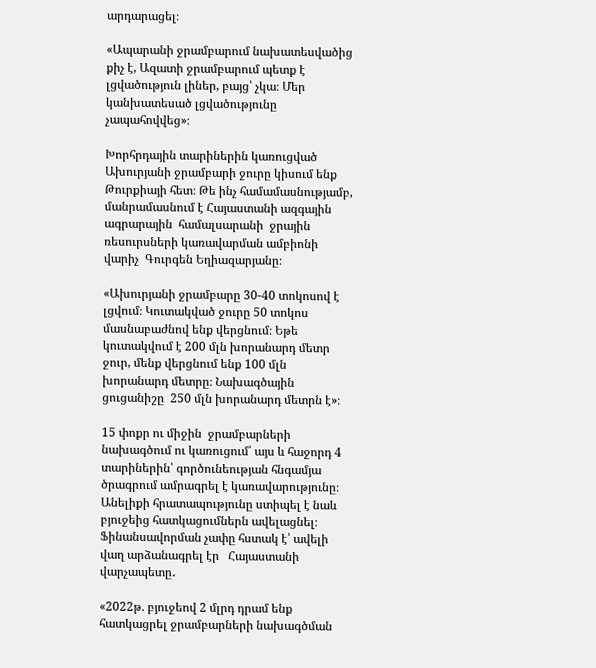արդարացել։

«Ապարանի ջրամբարում նախատեսվածից քիչ է, Ազատի ջրամբարում պետք է լցվածություն լիներ, բայց՝ չկա։ Մեր կանխատեսած լցվածությունը չապահովվեց»։

Խորհրդային տարիներին կառուցված  Ախուրյանի ջրամբարի ջուրը կիսում ենք Թուրքիայի հետ։ Թե ինչ համամասնությամբ,  մանրամասնում է Հայաստանի ազգային  ագրարային  համալսարանի  ջրային ռեսուրսների կառավարման ամբիոնի  վարիչ  Գուրգեն Եղիազարյանը։

«Ախուրյանի ջրամբարը 30-40 տոկոսով է լցվում։ Կուտակված ջուրը 50 տոկոս մասնաբաժնով ենք վերցնում։ Եթե կուտակվում է 200 մլն խորանարդ մետր ջուր, մենք վերցնում ենք 100 մլն խորանարդ մետրը։ Նախագծային ցուցանիշը  250 մլն խորանարդ մետրն է»։

15 փոքր ու միջին  ջրամբարների նախագծում ու կառուցում՝ այս և հաջորդ 4 տարիներին՝ գործունեության հնգամյա ծրագրում ամրագրել է կառավարությունը։ Անելիքի հրատապությունը ստիպել է նաև  բյուջեից հատկացումներն ավելացնել։ Ֆինանսավորման չափը հստակ է՝ ավելի վաղ արձանագրել էր   Հայաստանի վարչապետը․

«2022թ. բյուջեով 2 մլրդ դրամ ենք հատկացրել ջրամբարների նախագծման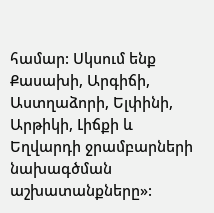համար: Սկսում ենք Քասախի, Արգիճի, Աստղաձորի, Ելփինի, Արթիկի, Լիճքի և Եղվարդի ջրամբարների նախագծման աշխատանքները»: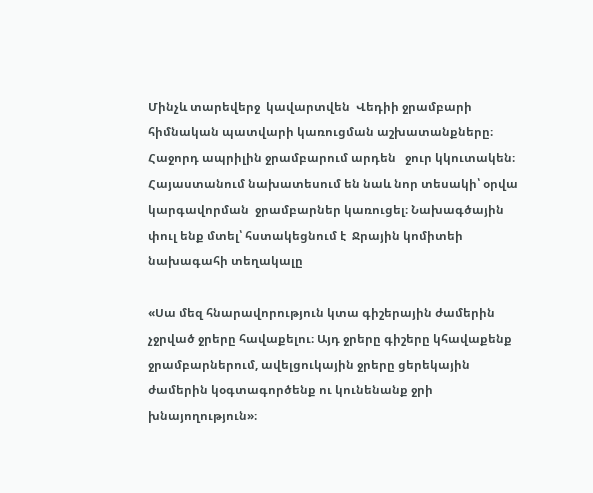Մինչև տարեվերջ  կավարտվեն  Վեդիի ջրամբարի հիմնական պատվարի կառուցման աշխատանքները։ Հաջորդ ապրիլին ջրամբարում արդեն   ջուր կկուտակեն։ Հայաստանում նախատեսում են նաև նոր տեսակի՝ օրվա կարգավորման  ջրամբարներ կառուցել։ Նախագծային փուլ ենք մտել՝ հստակեցնում է  Ջրային կոմիտեի նախագահի տեղակալը

«Սա մեզ հնարավորություն կտա գիշերային ժամերին չջրված ջրերը հավաքելու։ Այդ ջրերը գիշերը կհավաքենք ջրամբարներում, ավելցուկային ջրերը ցերեկային ժամերին կօգտագործենք ու կունենանք ջրի խնայողություն»։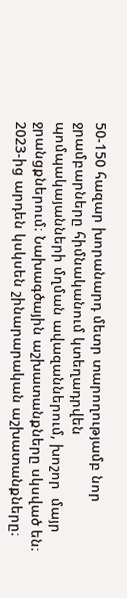50-150 հազար խորանարդ մետր տարողությամբ նոր ջրամբարները հիմնականում կտեղադրվեն պոմպակայանների մղման ավազաններում, խոշոր  մայր  ջրանցքներում։ Նախագծային աշխատանքները սկսված են։ 2023-ից արդեն կսկսեն շինարարական աշխատանքները։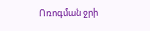Ոռոգման ջրի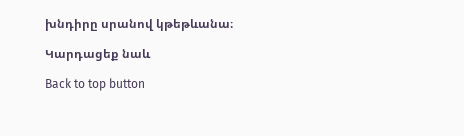խնդիրը սրանով կթեթևանա։

Կարդացեք նաև

Back to top button